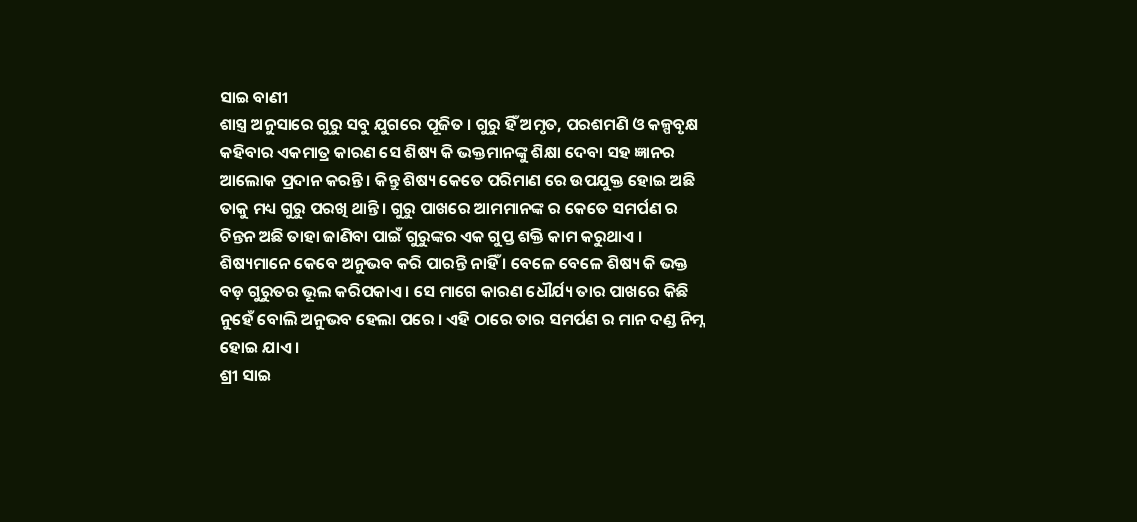ସାଇ ବାଣୀ
ଶାସ୍ତ୍ର ଅନୁସାରେ ଗୁରୁ ସବୁ ଯୁଗରେ ପୂଜିତ । ଗୁରୁ ହିଁ ଅମୃତ, ପରଶମଣି ଓ କଳ୍ପବୃକ୍ଷ କହିବାର ଏକମାତ୍ର କାରଣ ସେ ଶିଷ୍ୟ କି ଭକ୍ତମାନଙ୍କୁ ଶିକ୍ଷା ଦେବା ସହ ଜ୍ଞାନର ଆଲୋକ ପ୍ରଦାନ କରନ୍ତି । କିନ୍ତୁ ଶିଷ୍ୟ କେତେ ପରିମାଣ ରେ ଉପଯୁକ୍ତ ହୋଇ ଅଛି ତାକୁ ମଧ୍ୟ ଗୁରୁ ପରଖି ଥାନ୍ତି । ଗୁରୁ ପାଖରେ ଆମମାନଙ୍କ ର କେତେ ସମର୍ପଣ ର ଚିନ୍ତନ ଅଛି ତାହା ଜାଣିବା ପାଇଁ ଗୁରୁଙ୍କର ଏକ ଗୁପ୍ତ ଶକ୍ତି କାମ କରୁଥାଏ । ଶିଷ୍ୟମାନେ କେବେ ଅନୁଭବ କରି ପାରନ୍ତି ନାହିଁ । ବେଳେ ବେଳେ ଶିଷ୍ୟ କି ଭକ୍ତ ବଡ଼ ଗୁରୁତର ଭୂଲ କରିପକାଏ । ସେ ମାଗେ କାରଣ ଧୌର୍ଯ୍ୟ ତାର ପାଖରେ କିଛି ନୁହେଁ ବୋଲି ଅନୁଭବ ହେଲା ପରେ । ଏହି ଠାରେ ତାର ସମର୍ପଣ ର ମାନ ଦଣ୍ଡ ନିମ୍ନ ହୋଇ ଯାଏ ।
ଶ୍ରୀ ସାଇ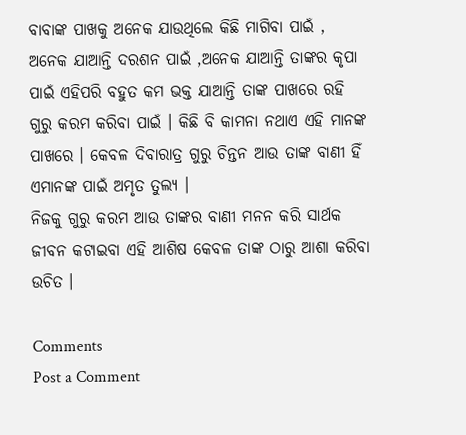ବାବାଙ୍କ ପାଖକୁ ଅନେକ ଯାଉଥିଲେ କିଛି ମାଗିବା ପାଇଁ , ଅନେକ ଯାଆନ୍ତି ଦରଶନ ପାଇଁ ,ଅନେକ ଯାଆନ୍ତି ତାଙ୍କର କୃପା ପାଇଁ ଏହିପରି ବହୁତ କମ ଭକ୍ତ ଯାଆନ୍ତି ତାଙ୍କ ପାଖରେ ରହି ଗୁରୁ କରମ କରିବା ପାଇଁ । କିଛି ବି କାମନା ନଥାଏ ଏହି ମାନଙ୍କ ପାଖରେ । କେବଳ ଦିବାରାତ୍ର ଗୁରୁ ଚିନ୍ତନ ଆଉ ତାଙ୍କ ବାଣୀ ହିଁ ଏମାନଙ୍କ ପାଇଁ ଅମୃତ ତୁଲ୍ୟ ।
ନିଜକୁ ଗୁରୁ କରମ ଆଉ ତାଙ୍କର ବାଣୀ ମନନ କରି ସାର୍ଥକ
ଜୀବନ କଟାଇବା ଏହି ଆଶିଷ କେବଳ ତାଙ୍କ ଠାରୁ ଆଶା କରିବା ଉଚିତ ।

Comments
Post a Comment